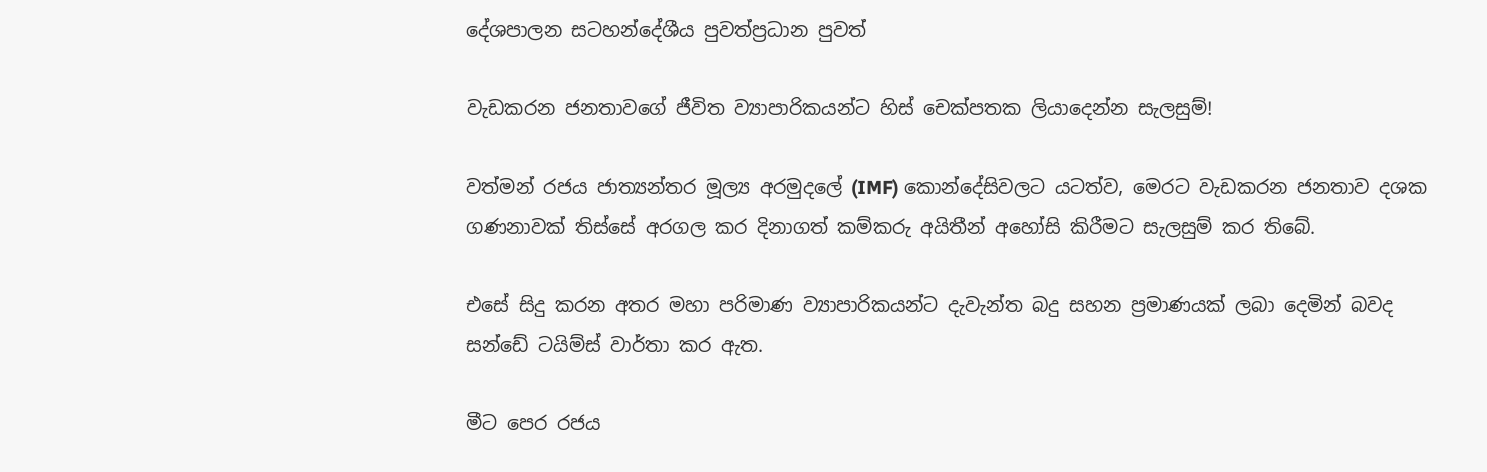දේශපාලන සටහන්දේශීය පුවත්ප්‍රධාන පුවත්

වැඩකරන ජනතාවගේ ජීවිත ව්‍යාපාරිකයන්ට හිස් චෙක්පතක ලියාදෙන්න සැලසුම්!

වත්මන් රජය ජාත්‍යන්තර මූල්‍ය අරමුදලේ (IMF) කොන්දේසිවලට යටත්ව, මෙරට වැඩකරන ජනතාව දශක ගණනාවක් තිස්සේ අරගල කර දිනාගත් කම්කරු අයිතීන් අහෝසි කිරීමට සැලසුම් කර තිබේ.

එසේ සිදු කරන අතර මහා පරිමාණ ව්‍යාපාරිකයන්ට දැවැන්ත බදු සහන ප්‍රමාණයක් ලබා දෙමින් බවද සන්ඩේ ටයිම්ස් වාර්තා කර ඇත.

මීට පෙර රජය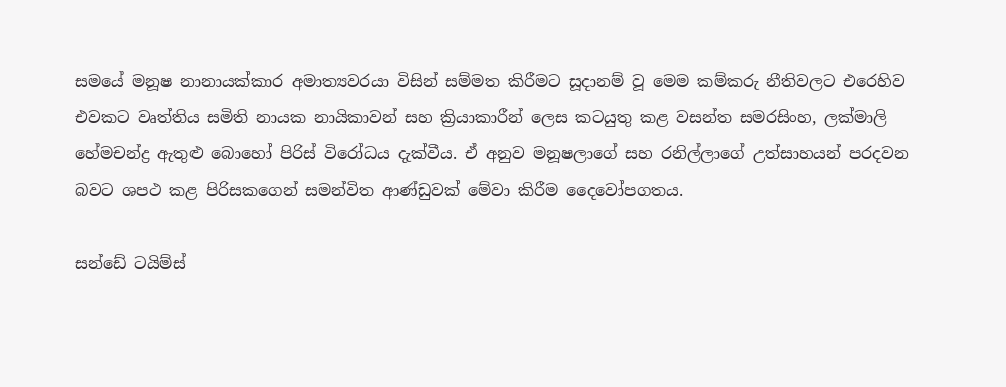සමයේ මනූෂ නානායක්කාර අමාත්‍යවරයා විසින් සම්මත කිරීමට සූදානම් වූ මෙම කම්කරු නීතිවලට එරෙහිව එවකට වෘත්තිය සමිති නායක නායිකාවන් සහ ක්‍රියාකාරීන් ලෙස කටයුතු කළ වසන්ත සමරසිංහ, ලක්මාලි හේමචන්ද්‍ර ඇතුළු බොහෝ පිරිස් විරෝධය දැක්වීය. ඒ අනුව මනූෂලාගේ සහ රනිල්ලාගේ උත්සාහයන් පරදවන බවට ශපථ කළ පිරිසකගෙන් සමන්විත ආණ්ඩුවක් මේවා කිරීම දෛවෝපගතය.

සන්ඩේ ටයිම්ස්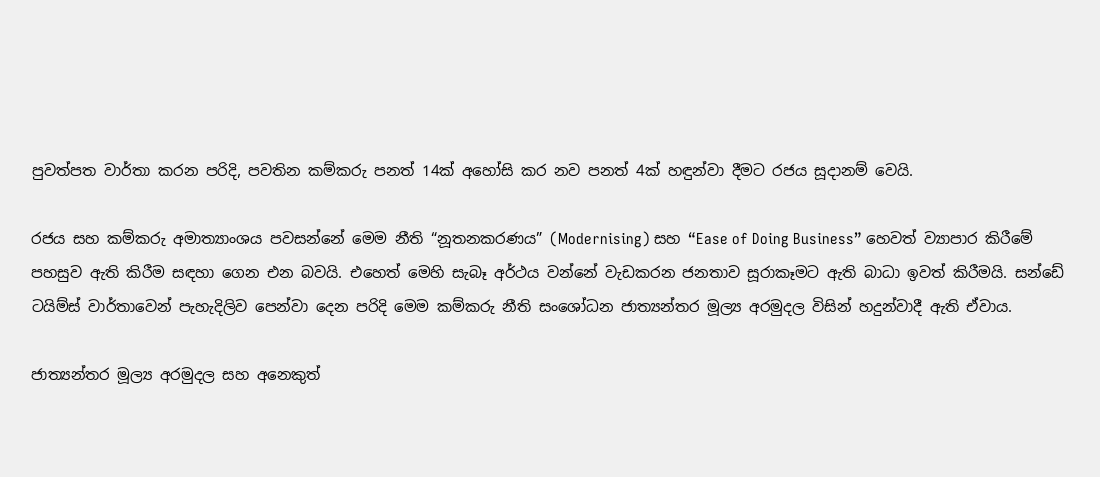පුවත්පත වාර්තා කරන පරිදි, පවතින කම්කරු පනත් 14ක් අහෝසි කර නව පනත් 4ක් හඳුන්වා දීමට රජය සූදානම් වෙයි.

රජය සහ කම්කරු අමාත්‍යාංශය පවසන්නේ මෙම නීති “නූතනකරණය” (Modernising) සහ “Ease of Doing Business” හෙවත් ව්‍යාපාර කිරීමේ පහසුව ඇති කිරීම සඳහා ගෙන එන බවයි. එහෙත් මෙහි සැබෑ අර්ථය වන්නේ වැඩකරන ජනතාව සූරාකෑමට ඇති බාධා ඉවත් කිරීමයි. සන්ඩේ ටයිම්ස් වාර්තාවෙන් පැහැදිලිව පෙන්වා දෙන පරිදි මෙම කම්කරු නීති සංශෝධන ජාත්‍යන්තර මූල්‍ය අරමුදල විසින් හදුන්වාදී ඇති ඒවාය.

ජාත්‍යන්තර මූල්‍ය අරමුදල සහ අනෙකුත්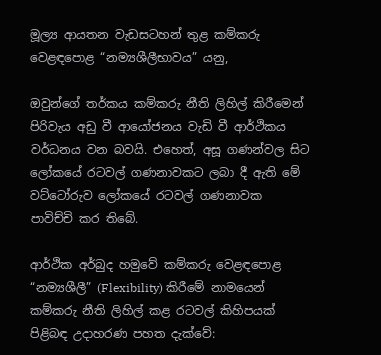මූල්‍ය ආයතන වැඩසටහන් තුළ කම්කරු වෙළඳපොළ “නම්‍යශීලීභාවය” යනු,

ඔවුන්ගේ තර්කය කම්කරු නීති ලිහිල් කිරීමෙන් පිරිවැය අඩු වී ආයෝජනය වැඩි වී ආර්ථිකය වර්ධනය වන බවයි. එහෙත්, අසූ ගණන්වල සිට ලෝකයේ රටවල් ගණනාවකට ලබා දී ඇති මේ වට්ටෝරුව ලෝකයේ රටවල් ගණනාවක පාවිච්චි කර තිබේ.

ආර්ථික අර්බුද හමුවේ කම්කරු වෙළඳපොළ “නම්‍යශීලී” (Flexibility) කිරීමේ නාමයෙන් කම්කරු නීති ලිහිල් කළ රටවල් කිහිපයක් පිළිබඳ උදාහරණ පහත දැක්වේ: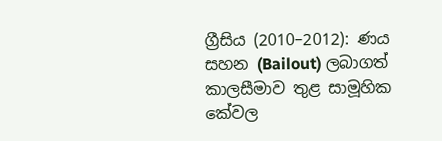ග්‍රීසිය (2010–2012): ණය සහන (Bailout) ලබාගත් කාලසීමාව තුළ සාමූහික කේවල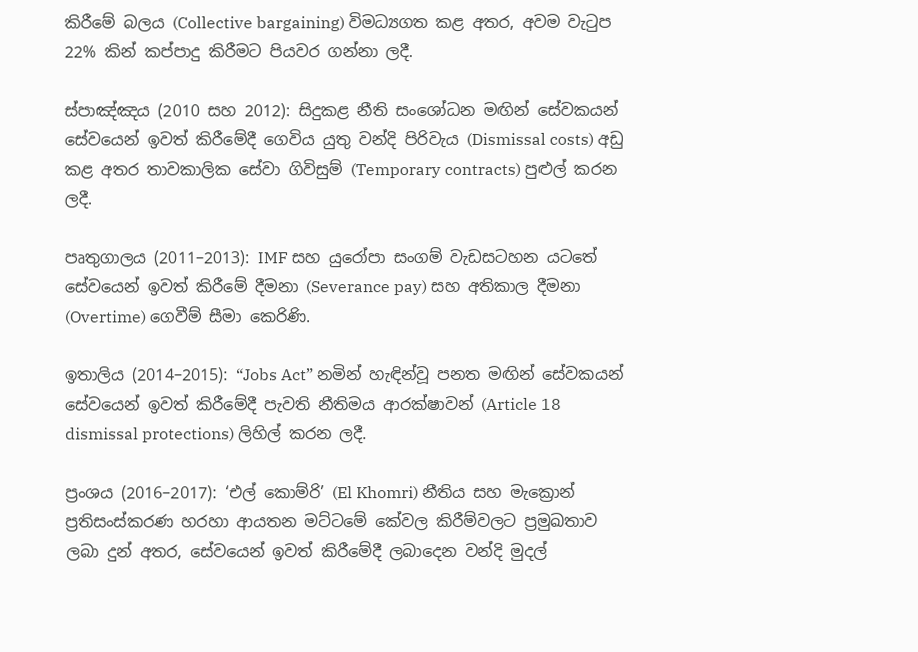කිරීමේ බලය (Collective bargaining) විමධ්‍යගත කළ අතර, අවම වැටුප 22% කින් කප්පාදු කිරීමට පියවර ගන්නා ලදී.

ස්පාඤ්ඤය (2010 සහ 2012): සිදුකළ නීති සංශෝධන මඟින් සේවකයන් සේවයෙන් ඉවත් කිරීමේදී ගෙවිය යුතු වන්දි පිරිවැය (Dismissal costs) අඩු කළ අතර තාවකාලික සේවා ගිවිසුම් (Temporary contracts) පුළුල් කරන ලදී.

පෘතුගාලය (2011–2013): IMF සහ යුරෝපා සංගම් වැඩසටහන යටතේ සේවයෙන් ඉවත් කිරීමේ දීමනා (Severance pay) සහ අතිකාල දීමනා (Overtime) ගෙවීම් සීමා කෙරිණි.

ඉතාලිය (2014–2015): “Jobs Act” නමින් හැඳින්වූ පනත මඟින් සේවකයන් සේවයෙන් ඉවත් කිරීමේදී පැවති නීතිමය ආරක්ෂාවන් (Article 18 dismissal protections) ලිහිල් කරන ලදී.

ප්‍රංශය (2016–2017): ‘එල් කොම්රි’ (El Khomri) නීතිය සහ මැක්‍රොන් ප්‍රතිසංස්කරණ හරහා ආයතන මට්ටමේ කේවල කිරීම්වලට ප්‍රමුඛතාව ලබා දුන් අතර, සේවයෙන් ඉවත් කිරීමේදී ලබාදෙන වන්දි මුදල්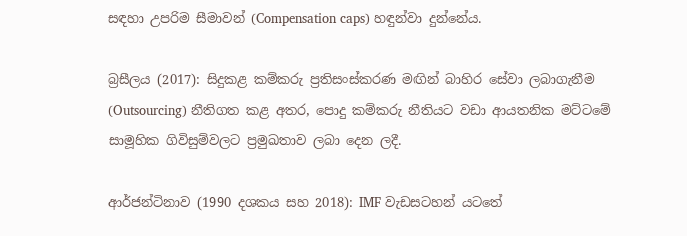සඳහා උපරිම සීමාවන් (Compensation caps) හඳුන්වා දුන්නේය.

බ්‍රසීලය (2017): සිදුකළ කම්කරු ප්‍රතිසංස්කරණ මඟින් බාහිර සේවා ලබාගැනීම (Outsourcing) නීතිගත කළ අතර, පොදු කම්කරු නීතියට වඩා ආයතනික මට්ටමේ සාමූහික ගිවිසුම්වලට ප්‍රමුඛතාව ලබා දෙන ලදී.

ආර්ජන්ටිනාව (1990 දශකය සහ 2018): IMF වැඩසටහන් යටතේ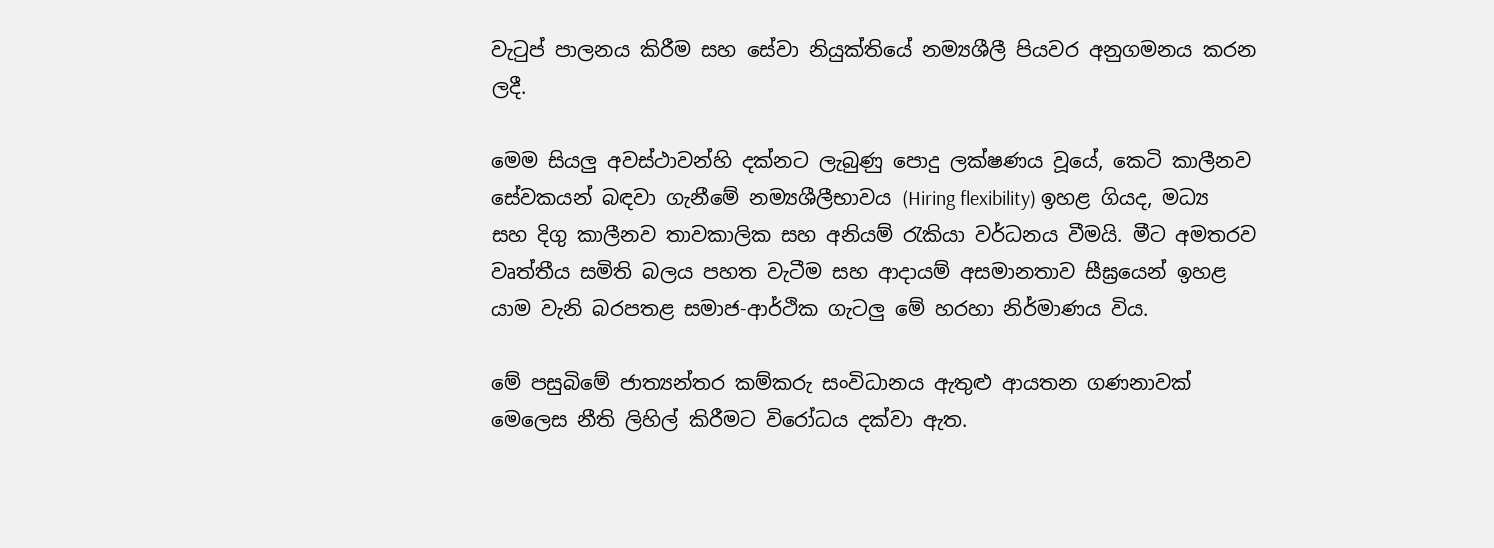වැටුප් පාලනය කිරීම සහ සේවා නියුක්තියේ නම්‍යශීලී පියවර අනුගමනය කරන ලදී.

මෙම සියලු අවස්ථාවන්හි දක්නට ලැබුණු පොදු ලක්ෂණය වූයේ, කෙටි කාලීනව සේවකයන් බඳවා ගැනීමේ නම්‍යශීලීභාවය (Hiring flexibility) ඉහළ ගියද, මධ්‍ය සහ දිගු කාලීනව තාවකාලික සහ අනියම් රැකියා වර්ධනය වීමයි. මීට අමතරව වෘත්තීය සමිති බලය පහත වැටීම සහ ආදායම් අසමානතාව සීඝ්‍රයෙන් ඉහළ යාම වැනි බරපතළ සමාජ-ආර්ථික ගැටලු මේ හරහා නිර්මාණය විය.

මේ පසුබිමේ ජාත්‍යන්තර කම්කරු සංවිධානය ඇතුළු ආයතන ගණනාවක් මෙලෙස නීති ලිහිල් කිරීමට විරෝධය දක්වා ඇත.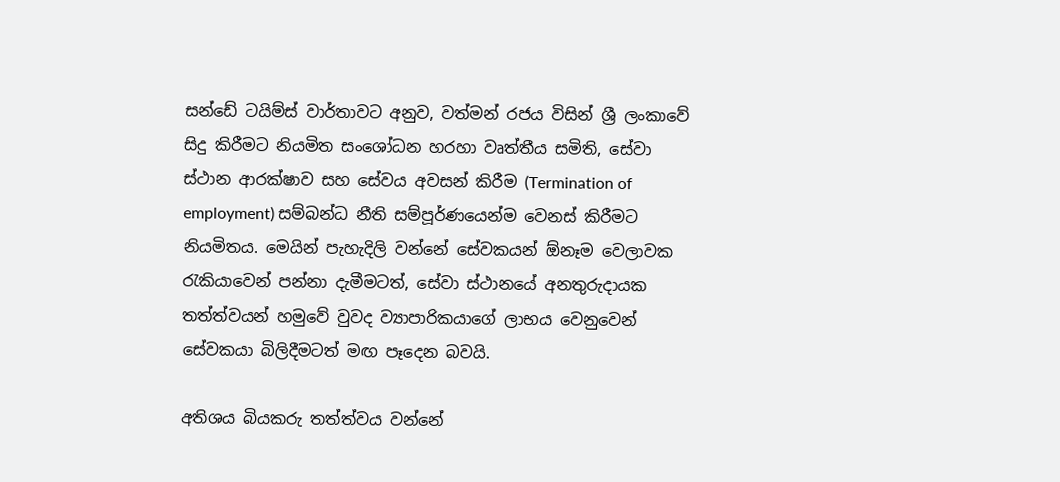සන්ඩේ ටයිම්ස් වාර්තාවට අනුව, වත්මන් රජය විසින් ශ්‍රී ලංකාවේ සිදු කිරීමට නියමිත සංශෝධන හරහා වෘත්තීය සමිති, සේවා ස්ථාන ආරක්ෂාව සහ සේවය අවසන් කිරීම (Termination of employment) සම්බන්ධ නීති සම්පූර්ණයෙන්ම වෙනස් කිරීමට නියමිතය. මෙයින් පැහැදිලි වන්නේ සේවකයන් ඕනෑම වෙලාවක රැකියාවෙන් පන්නා දැමීමටත්, සේවා ස්ථානයේ අනතුරුදායක තත්ත්වයන් හමුවේ වුවද ව්‍යාපාරිකයාගේ ලාභය වෙනුවෙන් සේවකයා බිලිදීමටත් මඟ පෑදෙන බවයි.

අතිශය බියකරු තත්ත්වය වන්නේ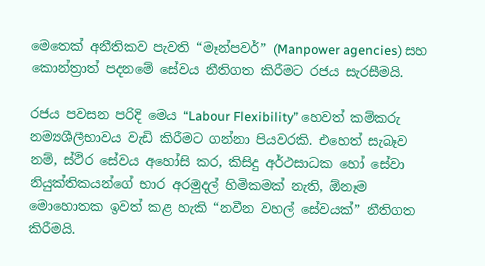මෙතෙක් අනීතිකව පැවති “මෑන්පවර්” (Manpower agencies) සහ කොන්ත්‍රාත් පදනමේ සේවය නීතිගත කිරීමට රජය සැරසීමයි.

රජය පවසන පරිදි මෙය “Labour Flexibility” හෙවත් කම්කරු නම්‍යශීලීභාවය වැඩි කිරීමට ගන්නා පියවරකි. එහෙත් සැබෑව නම්, ස්ථිර සේවය අහෝසි කර, කිසිදු අර්ථසාධක හෝ සේවා නියුක්තිකයන්ගේ භාර අරමුදල් හිමිකමක් නැති, ඕනෑම මොහොතක ඉවත් කළ හැකි “නවීන වහල් සේවයක්” නීතිගත කිරීමයි.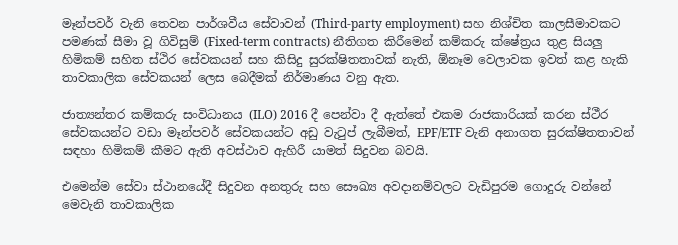මෑන්පවර් වැනි තෙවන පාර්ශවීය සේවාවන් (Third-party employment) සහ නිශ්චිත කාලසීමාවකට පමණක් සීමා වූ ගිවිසුම් (Fixed-term contracts) නීතිගත කිරීමෙන් කම්කරු ක්ෂේත්‍රය තුළ සියලු හිමිකම් සහිත ස්ථිර සේවකයන් සහ කිසිදු සුරක්ෂිතතාවක් නැති, ඕනෑම වෙලාවක ඉවත් කළ හැකි තාවකාලික සේවකයන් ලෙස බෙදීමක් නිර්මාණය වනු ඇත.

ජාත්‍යන්තර කම්කරු සංවිධානය (ILO) 2016 දී පෙන්වා දී ඇත්තේ එකම රාජකාරියක් කරන ස්ථීර සේවකයන්ට වඩා මෑන්පවර් සේවකයන්ට අඩු වැටුප් ලැබීමත්, EPF/ETF වැනි අනාගත සුරක්ෂිතතාවන් සඳහා හිමිකම් කීමට ඇති අවස්ථාව ඇහිරී යාමත් සිදුවන බවයි.

එමෙන්ම සේවා ස්ථානයේදී සිදුවන අනතුරු සහ සෞඛ්‍ය අවදානම්වලට වැඩිපුරම ගොදුරු වන්නේ මෙවැනි තාවකාලික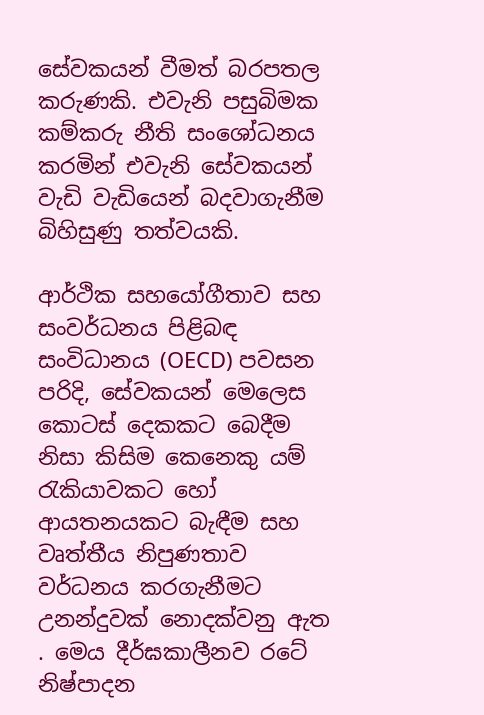සේවකයන් වීමත් බරපතල කරුණකි. එවැනි පසුබිමක කම්කරු නීති සංශෝධනය කරමින් එවැනි සේවකයන් වැඩි වැඩියෙන් බදවාගැනීම බිහිසුණු තත්වයකි.

ආර්ථික සහයෝගීතාව සහ සංවර්ධනය පිළිබඳ සංවිධානය (OECD) පවසන පරිදි, සේවකයන් මෙලෙස කොටස් දෙකකට බෙදීම නිසා කිසිම කෙනෙකු යම් රැකියාවකට හෝ ආයතනයකට බැඳීම සහ වෘත්තීය නිපුණතාව වර්ධනය කරගැනීමට උනන්දුවක් නොදක්වනු ඇත . මෙය දීර්ඝකාලීනව රටේ නිෂ්පාදන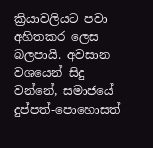ක්‍රියාවලියට පවා අහිතකර ලෙස බලපායි. අවසාන වශයෙන් සිදු වන්නේ, සමාජයේ දුප්පත්-පොහොසත්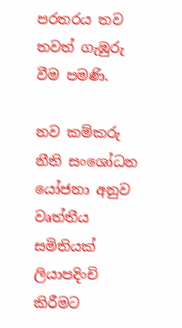පරතරය තව තවත් ගැඹුරු වීම පමණි.

නව කම්කරු නීති සංශෝධන යෝජනා අනුව වෘත්තීය සමිතියක් ලියාපදිංචි කිරීමට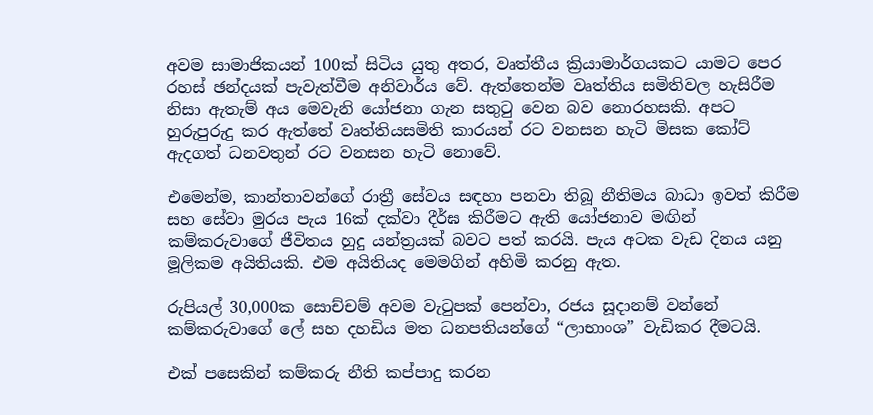අවම සාමාජිකයන් 100ක් සිටිය යුතු අතර, වෘත්තීය ක්‍රියාමාර්ගයකට යාමට පෙර රහස් ඡන්දයක් පැවැත්වීම අනිවාර්ය වේ. ඇත්තෙන්ම වෘත්තිය සමිතිවල හැසිරීම නිසා ඇතැම් අය මෙවැනි යෝජනා ගැන සතුටු වෙන බව නොරහසකි. අපට හුරුපුරුදු කර ඇත්තේ වෘත්තියසමිති කාරයන් රට වනසන හැටි මිසක කෝට් ඇදගත් ධනවතුන් රට වනසන හැටි නොවේ.

එමෙන්ම, කාන්තාවන්ගේ රාත්‍රී සේවය සඳහා පනවා තිබූ නීතිමය බාධා ඉවත් කිරීම සහ සේවා මුරය පැය 16ක් දක්වා දීර්ඝ කිරීමට ඇති යෝජනාව මඟින් කම්කරුවාගේ ජීවිතය හුදු යන්ත්‍රයක් බවට පත් කරයි. පැය අටක වැඩ දිනය යනු මූලිකම අයිතියකි. එම අයිතියද මෙමගින් අහිමි කරනු ඇත.

රුපියල් 30,000ක සොච්චම් අවම වැටුපක් පෙන්වා, රජය සූදානම් වන්නේ කම්කරුවාගේ ලේ සහ දහඩිය මත ධනපතියන්ගේ “ලාභාංශ” වැඩිකර දීමටයි.

එක් පසෙකින් කම්කරු නීති කප්පාදු කරන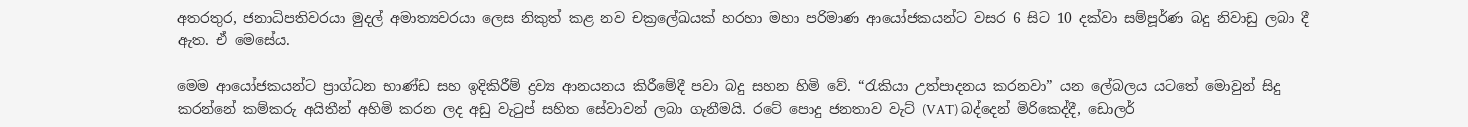අතරතුර, ජනාධිපතිවරයා මුදල් අමාත්‍යවරයා ලෙස නිකුත් කළ නව චක්‍රලේඛයක් හරහා මහා පරිමාණ ආයෝජකයන්ට වසර 6 සිට 10 දක්වා සම්පූර්ණ බදු නිවාඩු ලබා දී ඇත. ඒ මෙසේය.

මෙම ආයෝජකයන්ට ප්‍රාග්ධන භාණ්ඩ සහ ඉදිකිරීම් ද්‍රව්‍ය ආනයනය කිරීමේදී පවා බදු සහන හිමි වේ. “රැකියා උත්පාදනය කරනවා” යන ලේබලය යටතේ මොවුන් සිදු කරන්නේ කම්කරු අයිතීන් අහිමි කරන ලද අඩු වැටුප් සහිත සේවාවන් ලබා ගැනීමයි. රටේ පොදු ජනතාව වැට් (VAT) බද්දෙන් මිරිකෙද්දී, ඩොලර්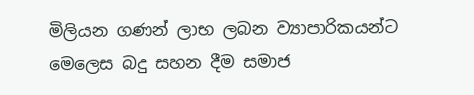මිලියන ගණන් ලාභ ලබන ව්‍යාපාරිකයන්ට මෙලෙස බදු සහන දීම සමාජ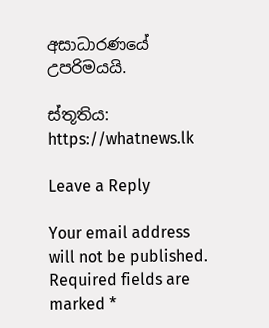අසාධාරණයේ උපරිමයයි.

ස්තූතිය: https://whatnews.lk

Leave a Reply

Your email address will not be published. Required fields are marked *